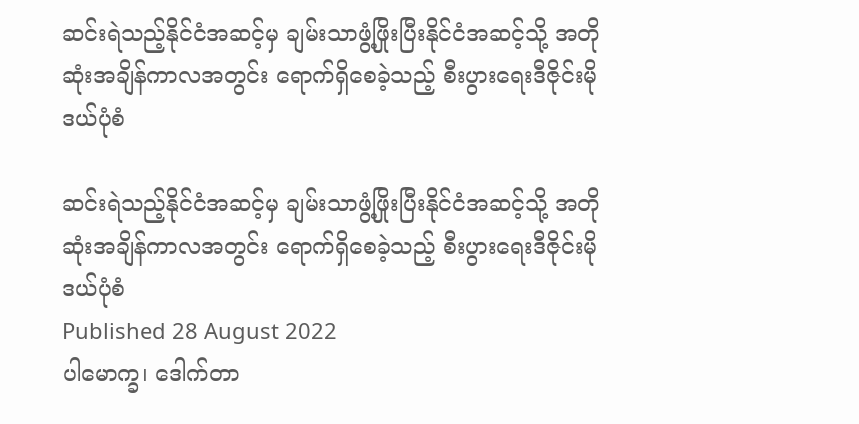ဆင်းရဲသည့်နိုင်ငံအဆင့်မှ ချမ်းသာဖွံ့ဖြိုးပြီးနိုင်ငံအဆင့်သို့ အတိုဆုံးအချိန်ကာလအတွင်း ရောက်ရှိစေခဲ့သည့် စီးပွားရေးဒီဇိုင်းမိုဒယ်ပုံစံ

ဆင်းရဲသည့်နိုင်ငံအဆင့်မှ ချမ်းသာဖွံ့ဖြိုးပြီးနိုင်ငံအဆင့်သို့ အတိုဆုံးအချိန်ကာလအတွင်း ရောက်ရှိစေခဲ့သည့် စီးပွားရေးဒီဇိုင်းမိုဒယ်ပုံစံ
Published 28 August 2022
ပါမောက္ခ၊ ဒေါက်တာ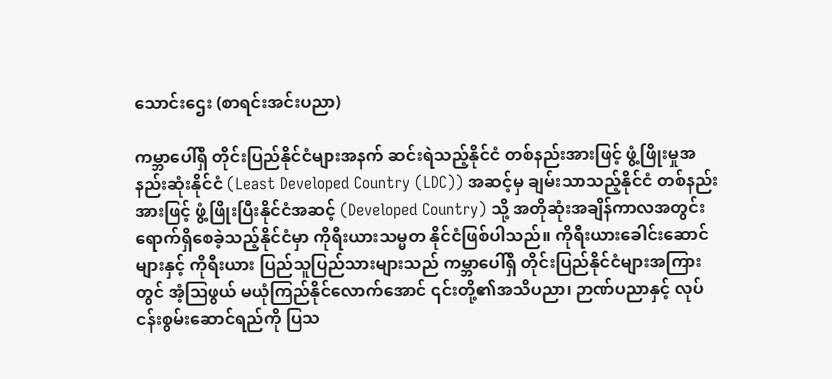သောင်းဌေး (စာရင်းအင်းပညာ)

ကမ္ဘာပေါ်ရှိ တိုင်းပြည်နိုင်ငံများအနက် ဆင်းရဲသည့်နိုင်ငံ တစ်နည်းအားဖြင့် ဖွံ့ဖြိုးမှုအနည်းဆုံးနိုင်ငံ (Least Developed Country (LDC)) အဆင့်မှ ချမ်းသာသည့်နိုင်ငံ တစ်နည်းအားဖြင့် ဖွံ့ဖြိုးပြီးနိုင်ငံအဆင့် (Developed Country) သို့ အတိုဆုံးအချိန်ကာလအတွင်း ရောက်ရှိစေခဲ့သည့်နိုင်ငံမှာ ကိုရီးယားသမ္မတ နိုင်ငံဖြစ်ပါသည်။ ကိုရီးယားခေါင်းဆောင်များနှင့် ကိုရီးယား ပြည်သူပြည်သားများသည် ကမ္ဘာပေါ်ရှိ တိုင်းပြည်နိုင်ငံများအကြားတွင် အံ့ဩဖွယ် မယုံကြည်နိုင်လောက်အောင် ၎င်းတို့၏အသိပညာ၊ ဉာဏ်ပညာနှင့် လုပ်ငန်းစွမ်းဆောင်ရည်ကို ပြသ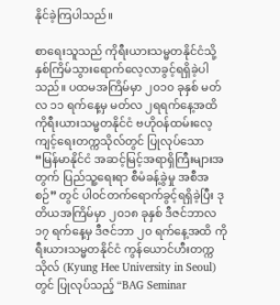နိုင်ခဲ့ကြပါသည်။

စာရေးသူသည် ကိုရီးယားသမ္မတနိုင်ငံသို့ နှစ်ကြိမ်သွားရောက်လေ့လာခွင့်ရရှိခဲ့ပါသည်။ ပထမအကြိမ်မှာ ၂၀၁၀ ခုနှစ် မတ်လ ၁၁ ရက်နေ့မှ မတ်လ ၂ရရက်နေ့အထိ ကိုရီးယားသမ္မတနိုင်ငံ ဗဟိုဝန်ထမ်းလေ့ကျင့်ရေးတက္ကသိုလ်တွင် ပြုလုပ်သော “မြန်မာနိုင်ငံ အဆင့်မြင့်အရာရှိကြီးများအတွက် ပြည်သူ့ရေးရာ စီမံခန့်ခွဲမှု အစီအစဉ်” တွင် ပါဝင်တက်ရောက်ခွင့်ရရှိခဲ့ပြီး ဒုတိယအကြိမ်မှာ ၂၀၁၈ ခုနှစ် ဒီဇင်ဘာလ ၁၇ ရက်နေ့မှ ဒီဇင်ဘာ ၂၀ ရက်နေ့အထိ ကိုရီးယားသမ္မတနိုင်ငံ ကွန်ယောင်ဟီးတက္ကသိုလ် (Kyung Hee University in Seoul) တွင် ပြုလုပ်သည့် “BAG Seminar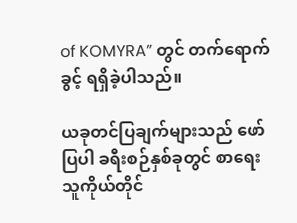of KOMYRA” တွင် တက်ရောက်ခွင့် ရရှိခဲ့ပါသည်။

ယခုတင်ပြချက်များသည် ဖော်ပြပါ ခရီးစဉ်နှစ်ခုတွင် စာရေးသူကိုယ်တိုင်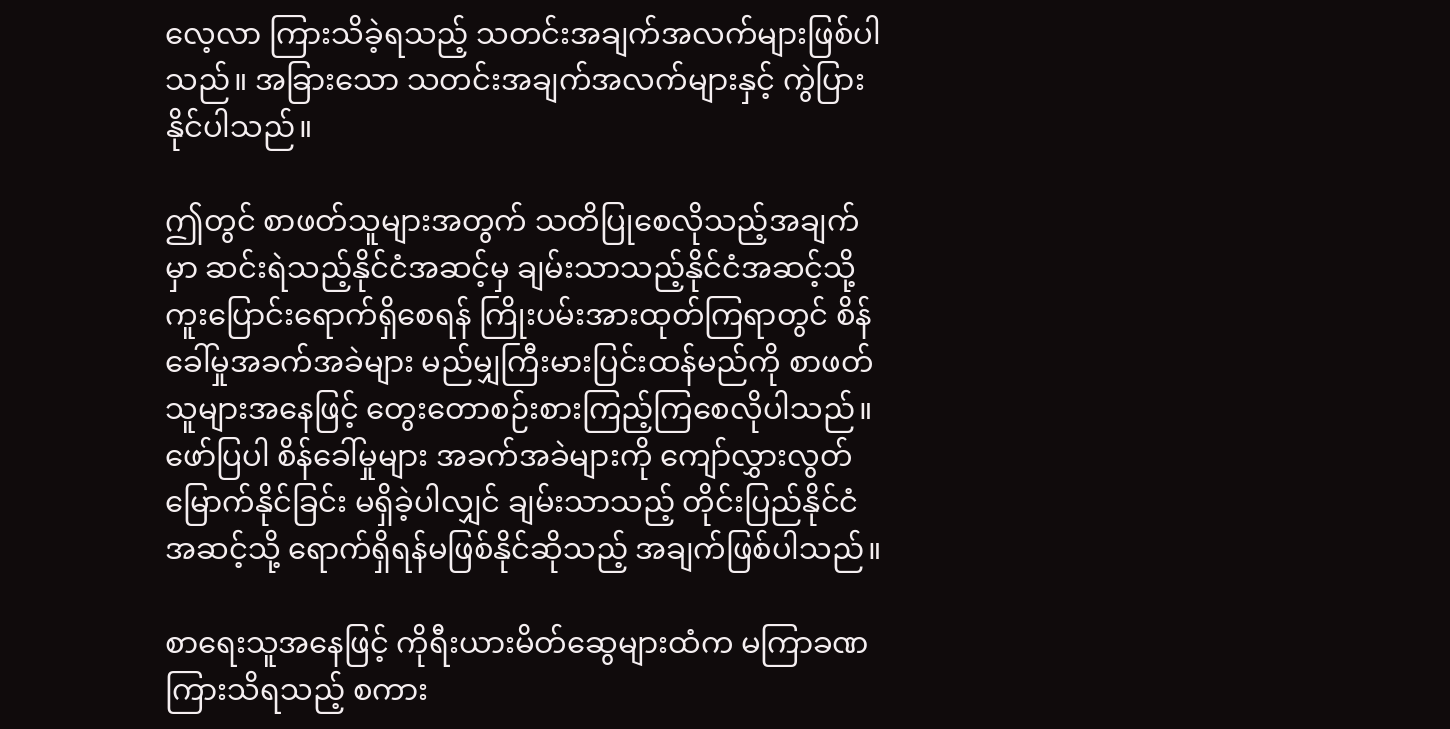လေ့လာ ကြားသိခဲ့ရသည့် သတင်းအချက်အလက်များဖြစ်ပါသည်။ အခြားသော သတင်းအချက်အလက်များနှင့် ကွဲပြားနိုင်ပါသည်။

ဤတွင် စာဖတ်သူများအတွက် သတိပြုစေလိုသည့်အချက်မှာ ဆင်းရဲသည့်နိုင်ငံအဆင့်မှ ချမ်းသာသည့်နိုင်ငံအဆင့်သို့ ကူးပြောင်းရောက်ရှိစေရန် ကြိုးပမ်းအားထုတ်ကြရာတွင် စိန်ခေါ်မှုအခက်အခဲများ မည်မျှကြီးမားပြင်းထန်မည်ကို စာဖတ်သူများအနေဖြင့် တွေးတောစဉ်းစားကြည့်ကြစေလိုပါသည်။ ဖော်ပြပါ စိန်ခေါ်မှုများ အခက်အခဲများကို ကျော်လွှားလွတ်မြောက်နိုင်ခြင်း မရှိခဲ့ပါလျှင် ချမ်းသာသည့် တိုင်းပြည်နိုင်ငံအဆင့်သို့ ရောက်ရှိရန်မဖြစ်နိုင်ဆိုသည့် အချက်ဖြစ်ပါသည်။

စာရေးသူအနေဖြင့် ကိုရီးယားမိတ်ဆွေများထံက မကြာခဏကြားသိရသည့် စကား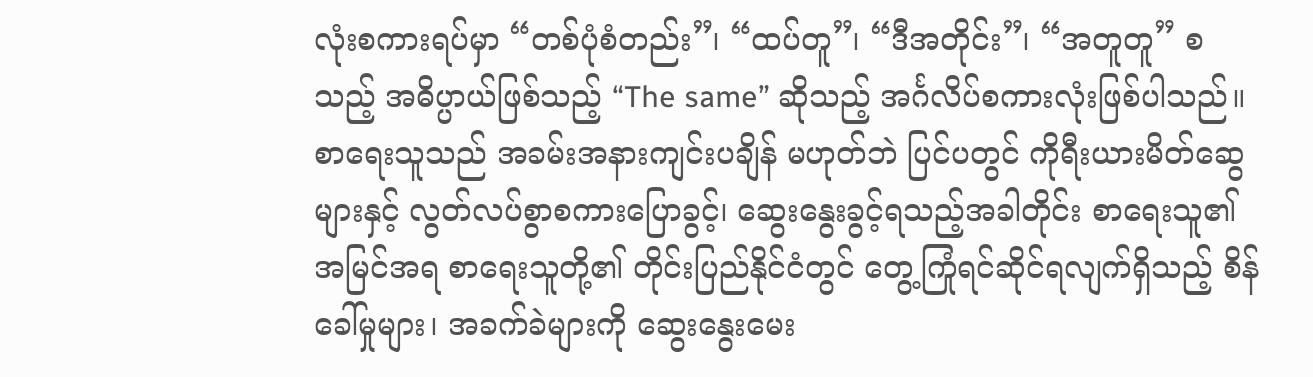လုံးစကားရပ်မှာ “တစ်ပုံစံတည်း”၊ “ထပ်တူ”၊ “ဒီအတိုင်း”၊ “အတူတူ” စသည့် အဓိပ္ပာယ်ဖြစ်သည့် “The same” ဆိုသည့် အင်္ဂလိပ်စကားလုံးဖြစ်ပါသည်။ စာရေးသူသည် အခမ်းအနားကျင်းပချိန် မဟုတ်ဘဲ ပြင်ပတွင် ကိုရီးယားမိတ်ဆွေများနှင့် လွတ်လပ်စွာစကားပြောခွင့်၊ ဆွေးနွေးခွင့်ရသည့်အခါတိုင်း စာရေးသူ၏အမြင်အရ စာရေးသူတို့၏ တိုင်းပြည်နိုင်ငံတွင် တွေ့ကြုံရင်ဆိုင်ရလျက်ရှိသည့် စိန်ခေါ်မှုများ၊ အခက်ခဲများကို ဆွေးနွေးမေး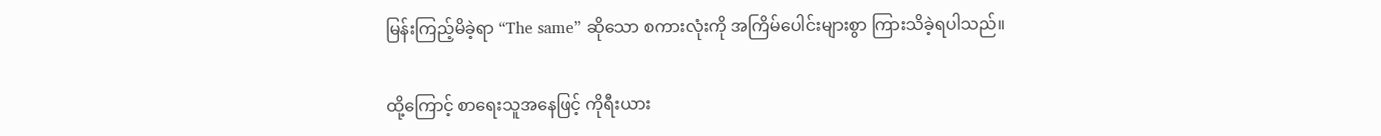မြန်းကြည့်မိခဲ့ရာ “The same” ဆိုသော စကားလုံးကို အကြိမ်ပေါင်းများစွာ ကြားသိခဲ့ရပါသည်။

ထို့ကြောင့် စာရေးသူအနေဖြင့် ကိုရီးယား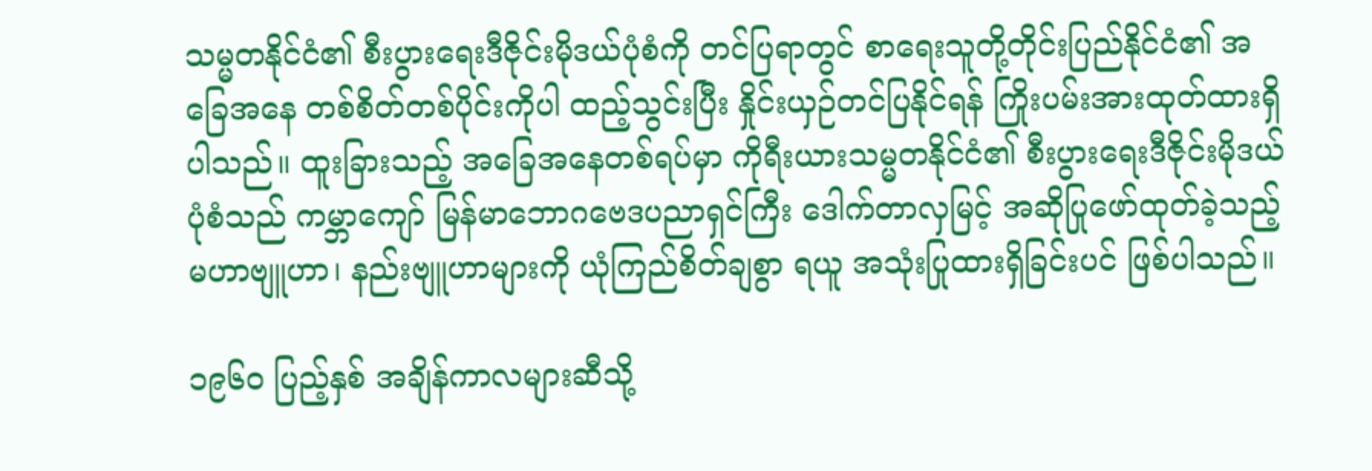သမ္မတနိုင်ငံ၏ စီးပွားရေးဒီဇိုင်းမိုဒယ်ပုံစံကို တင်ပြရာတွင် စာရေးသူတို့တိုင်းပြည်နိုင်ငံ၏ အခြေအနေ တစ်စိတ်တစ်ပိုင်းကိုပါ ထည့်သွင်းပြီး နှိုင်းယှဉ်တင်ပြနိုင်ရန် ကြိုးပမ်းအားထုတ်ထားရှိပါသည်။ ထူးခြားသည့် အခြေအနေတစ်ရပ်မှာ ကိုရီးယားသမ္မတနိုင်ငံ၏ စီးပွားရေးဒီဇိုင်းမိုဒယ် ပုံစံသည် ကမ္ဘာကျော် မြန်မာဘောဂဗေဒပညာရှင်ကြီး ဒေါက်တာလှမြင့် အဆိုပြုဖော်ထုတ်ခဲ့သည့် မဟာဗျူဟာ၊ နည်းဗျူဟာများကို ယုံကြည်စိတ်ချစွာ ရယူ အသုံးပြုထားရှိခြင်းပင် ဖြစ်ပါသည်။

၁၉၆၀ ပြည့်နှစ် အချိန်ကာလများဆီသို့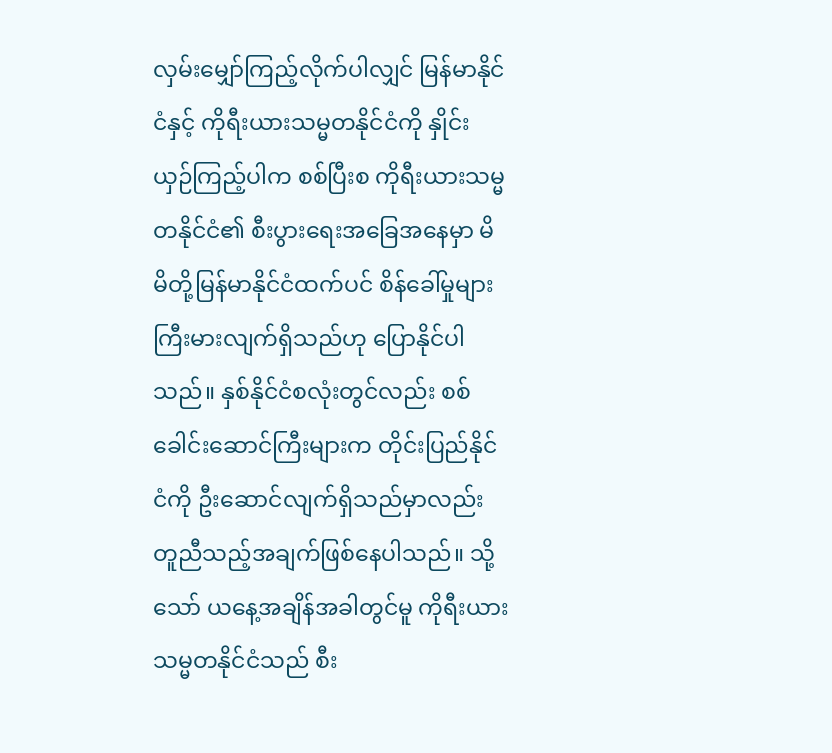လှမ်းမျှော်ကြည့်လိုက်ပါလျှင် မြန်မာနိုင်ငံနှင့် ကိုရီးယားသမ္မတနိုင်ငံကို နှိုင်းယှဉ်ကြည့်ပါက စစ်ပြီးစ ကိုရီးယားသမ္မတနိုင်ငံ၏ စီးပွားရေးအခြေအနေမှာ မိမိတို့မြန်မာနိုင်ငံထက်ပင် စိန်ခေါ်မှုများကြီးမားလျက်ရှိသည်ဟု ပြောနိုင်ပါသည်။ နှစ်နိုင်ငံစလုံးတွင်လည်း စစ်ခေါင်းဆောင်ကြီးများက တိုင်းပြည်နိုင်ငံကို ဦးဆောင်လျက်ရှိသည်မှာလည်း တူညီသည့်အချက်ဖြစ်နေပါသည်။ သို့သော် ယနေ့အချိန်အခါတွင်မူ ကိုရီးယားသမ္မတနိုင်ငံသည် စီး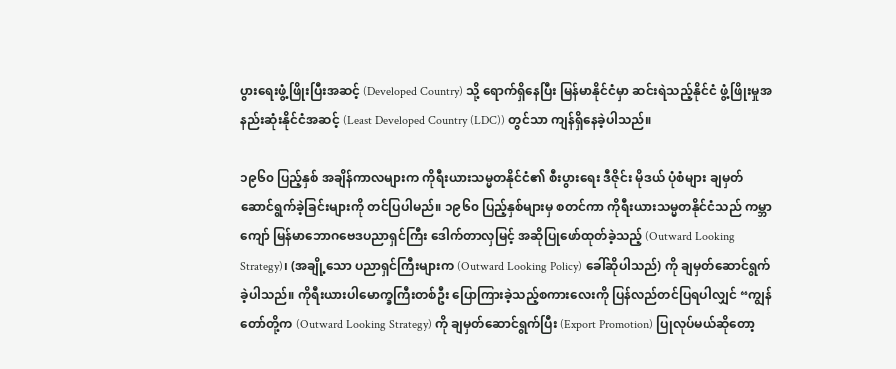ပွားရေးဖွံ့ဖြိုးပြီးအဆင့် (Developed Country) သို့ ရောက်ရှိနေပြီး မြန်မာနိုင်ငံမှာ ဆင်းရဲသည့်နိုင်ငံ ဖွံ့ဖြိုးမှုအနည်းဆုံးနိုင်ငံအဆင့် (Least Developed Country (LDC)) တွင်သာ ကျန်ရှိနေခဲ့ပါသည်။

၁၉၆၀ ပြည့်နှစ် အချိန်ကာလများက ကိုရီးယားသမ္မတနိုင်ငံ၏ စီးပွားရေး ဒီဇိုင်း မိုဒယ် ပုံစံများ ချမှတ် ဆောင်ရွက်ခဲ့ခြင်းများကို တင်ပြပါမည်။ ၁၉၆၀ ပြည့်နှစ်များမှ စတင်ကာ ကိုရီးယားသမ္မတနိုင်ငံသည် ကမ္ဘာကျော် မြန်မာဘောဂဗေဒပညာရှင်ကြီး ဒေါက်တာလှမြင့် အဆိုပြုဖော်ထုတ်ခဲ့သည့် (Outward Looking Strategy)၊ (အချို့သော ပညာရှင်ကြီးများက (Outward Looking Policy) ခေါ်ဆိုပါသည်) ကို ချမှတ်ဆောင်ရွက်ခဲ့ပါသည်။ ကိုရီးယားပါမောက္ခကြီးတစ်ဦး ပြောကြားခဲ့သည့်စကားလေးကို ပြန်လည်တင်ပြရပါလျှင် “ကျွန်တော်တို့က (Outward Looking Strategy) ကို ချမှတ်ဆောင်ရွက်ပြီး (Export Promotion) ပြုလုပ်မယ်ဆိုတော့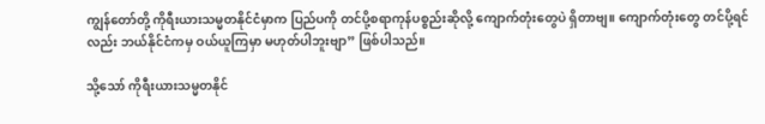ကျွန်တော်တို့ ကိုရီးယားသမ္မတနိုင်ငံမှာက ပြည်ပကို တင်ပို့စရာကုန်ပစ္စည်းဆိုလို့ ကျောက်တုံးတွေပဲ ရှိတာဗျ။ ကျောက်တုံးတွေ တင်ပို့ရင်လည်း ဘယ်နိုင်ငံကမှ ဝယ်ယူကြမှာ မဟုတ်ပါဘူးဗျာ” ဖြစ်ပါသည်။

သို့သော် ကိုရီးယားသမ္မတနိုင်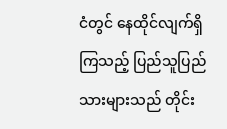ငံတွင် နေထိုင်လျက်ရှိကြသည့် ပြည်သူပြည်သားများသည် တိုင်း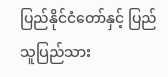ပြည်နိုင်ငံတော်နှင့် ပြည်သူပြည်သား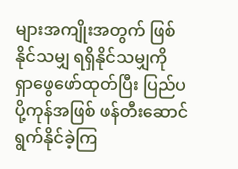များအကျိုးအတွက် ဖြစ်နိုင်သမျှ ရရှိနိုင်သမျှကို ရှာဖွေဖော်ထုတ်ပြီး ပြည်ပပို့ကုန်အဖြစ် ဖန်တီးဆောင်ရွက်နိုင်ခဲ့ကြ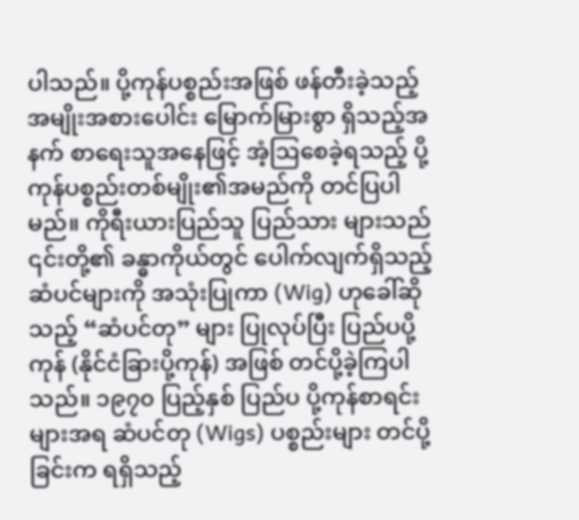ပါသည်။ ပို့ကုန်ပစ္စည်းအဖြစ် ဖန်တီးခဲ့သည့် အမျိုးအစားပေါင်း မြောက်မြားစွာ ရှိသည့်အနက် စာရေးသူအနေဖြင့် အံ့ဩစေခဲ့ရသည့် ပို့ကုန်ပစ္စည်းတစ်မျိုး၏အမည်ကို တင်ပြပါမည်။ ကိုရီးယားပြည်သူ ပြည်သား များသည် ၎င်းတို့၏ ခန္ဓာကိုယ်တွင် ပေါက်လျက်ရှိသည့် ဆံပင်များကို အသုံးပြုကာ (Wig) ဟုခေါ်ဆိုသည့် “ဆံပင်တု” များ ပြုလုပ်ပြီး ပြည်ပပို့ကုန် (နိုင်ငံခြားပို့ကုန်) အဖြစ် တင်ပို့ခဲ့ကြပါသည်။ ၁၉၇၀ ပြည့်နှစ် ပြည်ပ ပို့ကုန်စာရင်းများအရ ဆံပင်တု (Wigs) ပစ္စည်းများ တင်ပို့ခြင်းက ရရှိသည့်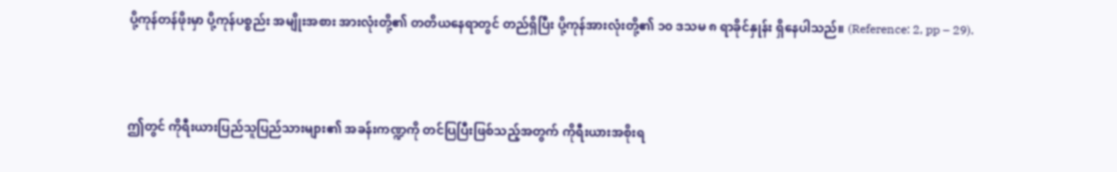ပို့ကုန်တန်ဖိုးမှာ ပို့ကုန်ပစ္စည်း အမျိုးအစား အားလုံးတို့၏ တတိယနေရာတွင် တည်ရှိပြီး ပို့ကုန်အားလုံးတို့၏ ၁၀ ဒသမ ၈ ရာခိုင်နှုန်း ရှိနေပါသည်။ (Reference: 2, pp – 29).



ဤတွင် ကိုရီးယားပြည်သူပြည်သားများ၏ အခန်းကဏ္ဍကို တင်ပြပြီးဖြစ်သည့်အတွက် ကိုရီးယားအစိုးရ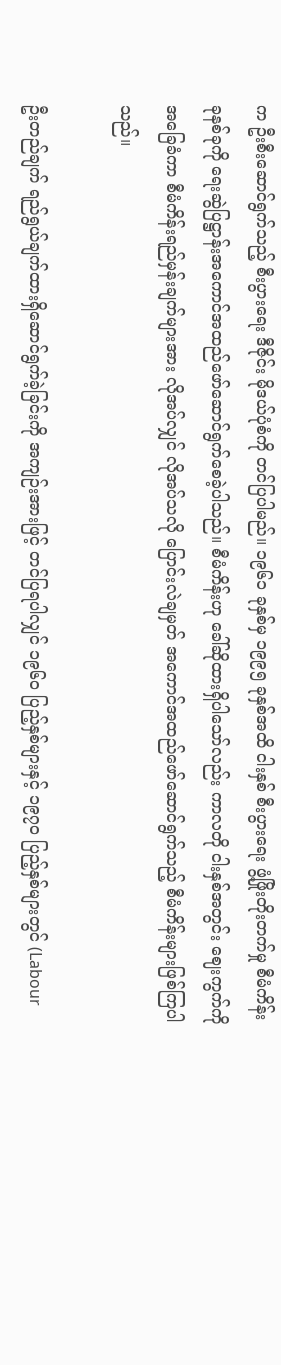က ဦးစီးဆောင်ရွက်သည့် စီးပွားရေး ဒီဇိုင်း မိုဒယ်ပုံစံကို တင်ပြပါမည်။ ၁၉၆၁ ခုနှစ်မှ ၁၉၉၅ ခုနှစ်အထိ ငါးနှစ် စီးပွားရေး ဖွံ့ဖြိုးတိုးတက်မှု စီမံကိန်း ခုနစ်ခုကို ရေးဆွဲပြဋ္ဌာန်းအကောင်အထည်ဖော်ဆောင်ရွက်စေခဲ့ပါသည်။ စီမံကိန်းဟု ခေါ်ဆိုထားရှိပါသော်လည်း ကာလတို ငါးနှစ်အတွင်း ဈေးကွက်ကို အခြေခံကာ စီမံကိန်းရည်မှန်းချက်များအား လိုအပ်လျှင် လိုအပ်သလို ပြောင်းလဲချမှတ် အကောင်အထည်ဖော်ဆောင်ရွက်သည့် စီမံကိန်းများဖြစ်ကြပါသည်။

ဦးတည်ချက် ရည်ရွယ်ချက်ထားရှိဆောင်ရွက်ခဲ့ခြင်းကို အကျဉ်းအားဖြင့် တင်ပြရပါလျှင် ၁၉၆၀ ပြည့်နှစ်များနှင့် ၁၉၇၀ ပြည့်နှစ်များတွင် (Labour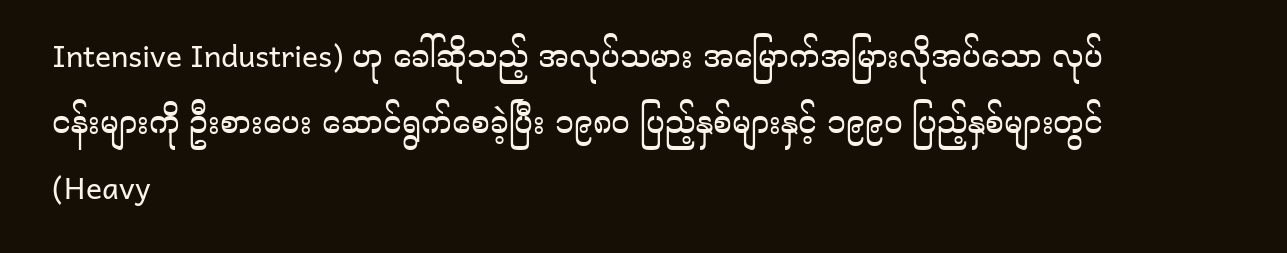Intensive Industries) ဟု ခေါ်ဆိုသည့် အလုပ်သမား အမြောက်အမြားလိုအပ်သော လုပ်ငန်းများကို ဦးစားပေး ဆောင်ရွက်စေခဲ့ပြီး ၁၉၈၀ ပြည့်နှစ်များနှင့် ၁၉၉၀ ပြည့်နှစ်များတွင် (Heavy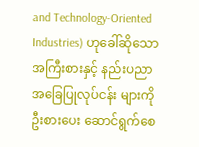and Technology-Oriented Industries) ဟုခေါ်ဆိုသော အကြီးစားနှင့် နည်းပညာ အခြေပြုလုပ်ငန်း များကို ဦးစားပေး ဆောင်ရွက်စေ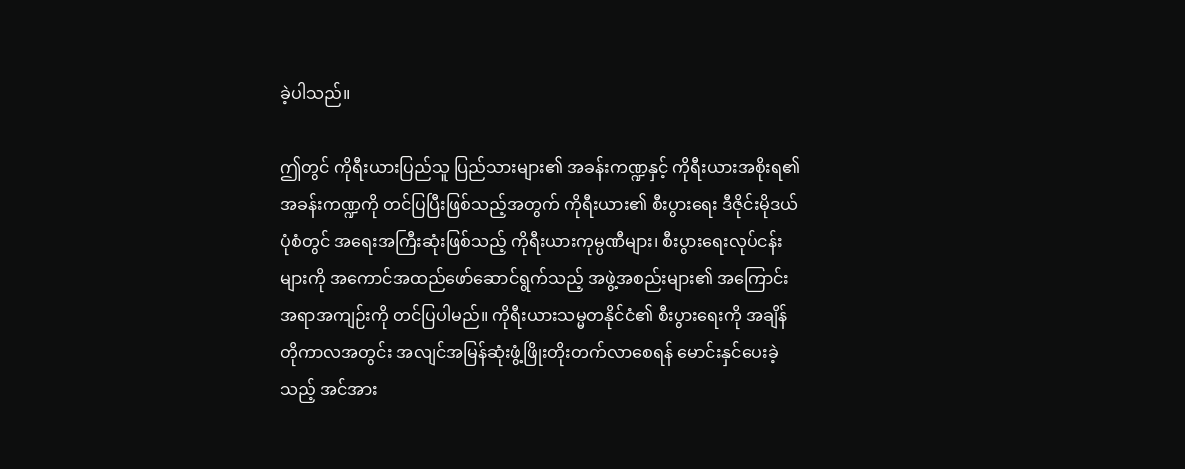ခဲ့ပါသည်။

ဤတွင် ကိုရီးယားပြည်သူ ပြည်သားများ၏ အခန်းကဏ္ဍနှင့် ကိုရီးယားအစိုးရ၏ အခန်းကဏ္ဍကို တင်ပြပြီးဖြစ်သည့်အတွက် ကိုရီးယား၏ စီးပွားရေး ဒီဇိုင်းမိုဒယ်ပုံစံတွင် အရေးအကြီးဆုံးဖြစ်သည့် ကိုရီးယားကုမ္ပဏီများ၊ စီးပွားရေးလုပ်ငန်းများကို အကောင်အထည်ဖော်ဆောင်ရွက်သည့် အဖွဲ့အစည်းများ၏ အကြောင်းအရာအကျဉ်းကို တင်ပြပါမည်။ ကိုရီးယားသမ္မတနိုင်ငံ၏ စီးပွားရေးကို အချိန်တိုကာလအတွင်း အလျင်အမြန်ဆုံးဖွံ့ဖြိုးတိုးတက်လာစေရန် မောင်းနှင်ပေးခဲ့သည့် အင်အား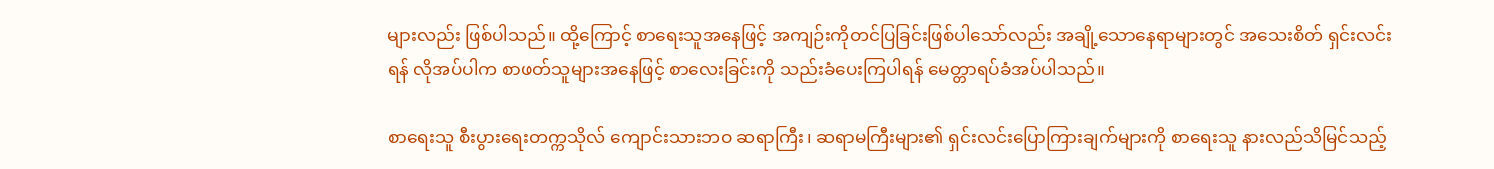များလည်း ဖြစ်ပါသည်။ ထို့ကြောင့် စာရေးသူအနေဖြင့် အကျဉ်းကိုတင်ပြခြင်းဖြစ်ပါသော်လည်း အချို့သောနေရာများတွင် အသေးစိတ် ရှင်းလင်းရန် လိုအပ်ပါက စာဖတ်သူများအနေဖြင့် စာလေးခြင်းကို သည်းခံပေးကြပါရန် မေတ္တာရပ်ခံအပ်ပါသည်။

စာရေးသူ စီးပွားရေးတက္ကသိုလ် ကျောင်းသားဘဝ ဆရာကြီး၊ ဆရာမကြီးများ၏ ရှင်းလင်းပြောကြားချက်များကို စာရေးသူ နားလည်သိမြင်သည့်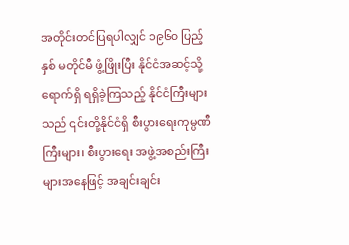အတိုင်းတင်ပြရပါလျှင် ၁၉၆၀ ပြည့်နှစ် မတိုင်မီ ဖွံ့ဖြိုးပြီး နိုင်ငံအဆင့်သို့ ရောက်ရှိ ရရှိခဲ့ကြသည့် နိုင်ငံကြီးများသည် ၎င်းတို့နိုင်ငံရှိ စီးပွားရေးကုမ္ပဏီကြီးများ၊ စီးပွားရေး အဖွဲ့အစည်းကြီးများအနေဖြင့် အချင်းချင်း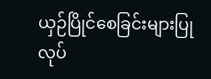ယှဉ်ပြိုင်စေခြင်းများပြုလုပ်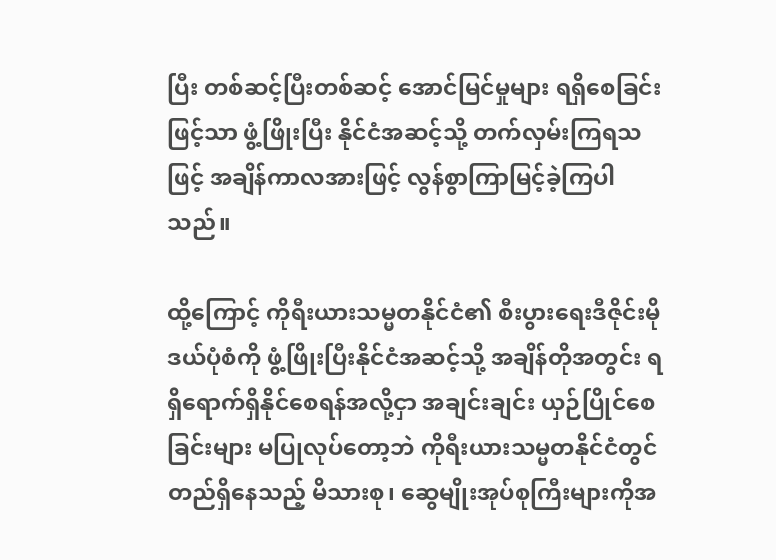ပြီး တစ်ဆင့်ပြီးတစ်ဆင့် အောင်မြင်မှုများ ရရှိစေခြင်းဖြင့်သာ ဖွံ့ဖြိုးပြီး နိုင်ငံအဆင့်သို့ တက်လှမ်းကြရသဖြင့် အချိန်ကာလအားဖြင့် လွန်စွာကြာမြင့်ခဲ့ကြပါသည်။

ထို့ကြောင့် ကိုရီးယားသမ္မတနိုင်ငံ၏ စီးပွားရေးဒီဇိုင်းမိုဒယ်ပုံစံကို ဖွံ့ဖြိုးပြီးနိုင်ငံအဆင့်သို့ အချိန်တိုအတွင်း ရရှိရောက်ရှိနိုင်စေရန်အလို့ငှာ အချင်းချင်း ယှဉ်ပြိုင်စေခြင်းများ မပြုလုပ်တော့ဘဲ ကိုရီးယားသမ္မတနိုင်ငံတွင် တည်ရှိနေသည့် မိသားစု၊ ဆွေမျိုးအုပ်စုကြီးများကိုအ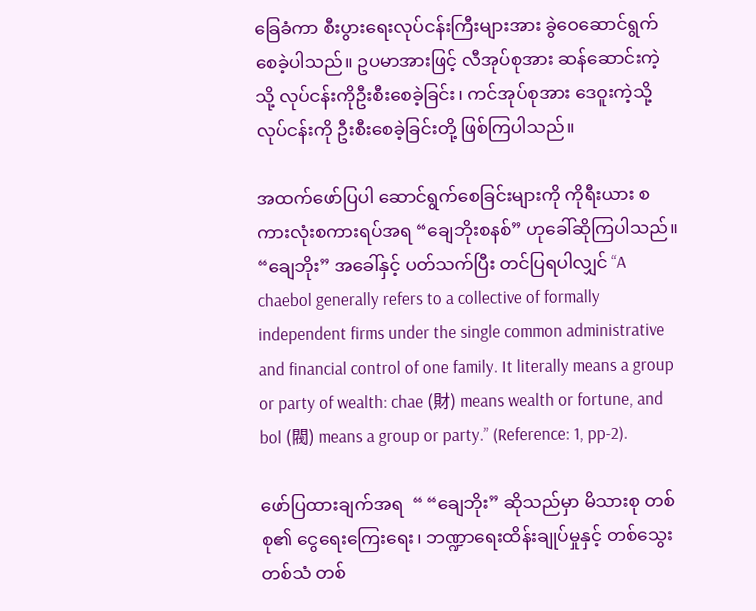ခြေခံကာ စီးပွားရေးလုပ်ငန်းကြီးများအား ခွဲဝေဆောင်ရွက်စေခဲ့ပါသည်။ ဥပမာအားဖြင့် လီအုပ်စုအား ဆန်ဆောင်းကဲ့သို့ လုပ်ငန်းကိုဦးစီးစေခဲ့ခြင်း၊ ကင်အုပ်စုအား ဒေဝူးကဲ့သို့ လုပ်ငန်းကို ဦးစီးစေခဲ့ခြင်းတို့ ဖြစ်ကြပါသည်။

အထက်ဖော်ပြပါ ဆောင်ရွက်စေခြင်းများကို ကိုရီးယား စကားလုံးစကားရပ်အရ “ချေဘိုးစနစ်” ဟုခေါ်ဆိုကြပါသည်။ “ချေဘိုး” အခေါ်နှင့် ပတ်သက်ပြီး တင်ပြရပါလျှင် “A chaebol generally refers to a collective of formally independent firms under the single common administrative and financial control of one family. It literally means a group or party of wealth: chae (財) means wealth or fortune, and bol (閥) means a group or party.” (Reference: 1, pp-2).

ဖော်ပြထားချက်အရ  “ “ချေဘိုး” ဆိုသည်မှာ မိသားစု တစ်စု၏ ငွေရေးကြေးရေး၊ ဘဏ္ဍာရေးထိန်းချုပ်မှုနှင့် တစ်သွေး တစ်သံ တစ်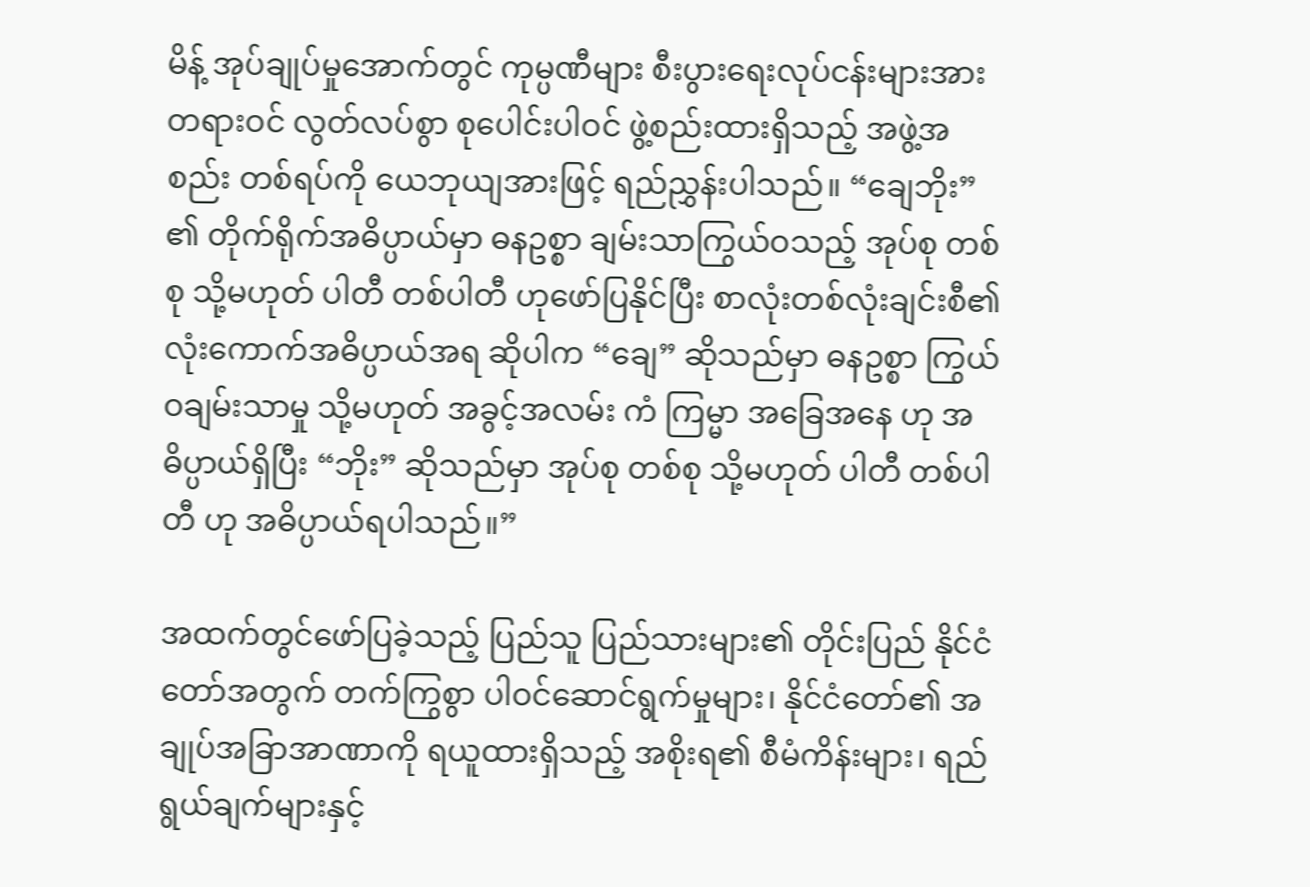မိန့် အုပ်ချုပ်မှုအောက်တွင် ကုမ္ပဏီများ စီးပွားရေးလုပ်ငန်းများအား တရားဝင် လွတ်လပ်စွာ စုပေါင်းပါဝင် ဖွဲ့စည်းထားရှိသည့် အဖွဲ့အစည်း တစ်ရပ်ကို ယေဘုယျအားဖြင့် ရည်ညွှန်းပါသည်။ “ချေဘိုး” ၏ တိုက်ရိုက်အဓိပ္ပာယ်မှာ ဓနဥစ္စာ ချမ်းသာကြွယ်ဝသည့် အုပ်စု တစ်စု သို့မဟုတ် ပါတီ တစ်ပါတီ ဟုဖော်ပြနိုင်ပြီး စာလုံးတစ်လုံးချင်းစီ၏ လုံးကောက်အဓိပ္ပာယ်အရ ဆိုပါက “ချေ” ဆိုသည်မှာ ဓနဥစ္စာ ကြွယ်ဝချမ်းသာမှု သို့မဟုတ် အခွင့်အလမ်း ကံ ကြမ္မာ အခြေအနေ ဟု အဓိပ္ပာယ်ရှိပြီး “ဘိုး” ဆိုသည်မှာ အုပ်စု တစ်စု သို့မဟုတ် ပါတီ တစ်ပါတီ ဟု အဓိပ္ပာယ်ရပါသည်။”

အထက်တွင်ဖော်ပြခဲ့သည့် ပြည်သူ ပြည်သားများ၏ တိုင်းပြည် နိုင်ငံတော်အတွက် တက်ကြွစွာ ပါဝင်ဆောင်ရွက်မှုများ၊ နိုင်ငံတော်၏ အချုပ်အခြာအာဏာကို ရယူထားရှိသည့် အစိုးရ၏ စီမံကိန်းများ၊ ရည်ရွယ်ချက်များနှင့်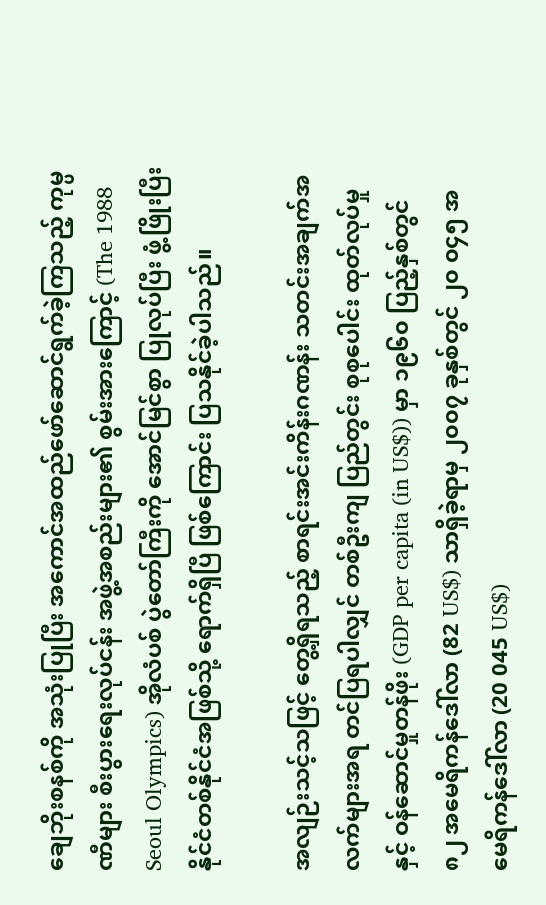ချေဘိုးစနစ်ကို အသုံးပြုပြီး အကောင်အထည်ဖော်ဆောင်ရွက်ခဲ့ကြသည့် ကုမ္ပဏီများ စီးပွားရေးလုပ်ငန်း အဖွဲ့အစည်းများ၏ စွမ်းအားကြောင့် (The 1988 Seoul Olympics) အိုလံပစ် ပွဲတော်ကြီးကို အောင်မြင်စွာ ပြုလုပ်ပြီး ဖွံ့ဖြိုးပြီးနိုင်ငံတစ်နိုင်ငံအဖြစ်သို့ ရောက်ရှိပြီ ဖြစ်ကြောင်း ပြသနိုင်ခဲ့ပါသည်။

အလျဉ်းသင့်သဖြင့် တွေ့ရှိရသည့် စာရင်းအင်းကိန်းဂဏန်း သတင်းအချက်အလက်များအရ တင်ပြရပါလျှင် တစ်ဦးကျ ပြည်တွင်း စုစုပေါင်း ထုတ်လုပ်မှုနှင့် ဝန်ဆောင်မှုတန်ဖိုး (GDP per capita (in US$)) မှာ ၁၉၆၀ ပြည့်နှစ်တွင် ၈၂ အမေရိကန်ဒေါ်လာ (82 US$) သာရှိခဲ့ရာမှ ၂၀၀၇ ခုနှစ်တွင် ၂၀ ၀၄၅ အမေရိကန်ဒေါ်လာ (20 045 US$)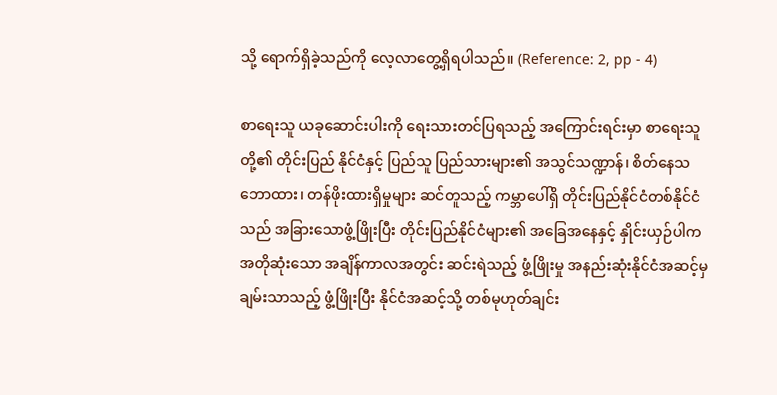သို့ ရောက်ရှိခဲ့သည်ကို လေ့လာတွေ့ရှိရပါသည်။ (Reference: 2, pp - 4)

စာရေးသူ ယခုဆောင်းပါးကို ရေးသားတင်ပြရသည့် အကြောင်းရင်းမှာ စာရေးသူတို့၏ တိုင်းပြည် နိုင်ငံနှင့် ပြည်သူ ပြည်သားများ၏ အသွင်သဏ္ဍာန်၊ စိတ်နေသဘောထား၊ တန်ဖိုးထားရှိမှုများ ဆင်တူသည့် ကမ္ဘာပေါ်ရှိ တိုင်းပြည်နိုင်ငံတစ်နိုင်ငံသည် အခြားသောဖွံ့ဖြိုးပြီး တိုင်းပြည်နိုင်ငံများ၏ အခြေအနေနှင့် နှိုင်းယှဉ်ပါက အတိုဆုံးသော အချိန်ကာလအတွင်း ဆင်းရဲသည့် ဖွံ့ဖြိုးမှု အနည်းဆုံးနိုင်ငံအဆင့်မှ ချမ်းသာသည့် ဖွံ့ဖြိုးပြီး နိုင်ငံအဆင့်သို့ တစ်မုဟုတ်ချင်း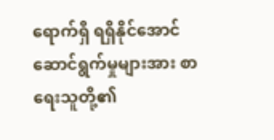ရောက်ရှိ ရရှိနိုင်အောင်ဆောင်ရွက်မှုများအား စာရေးသူတို့၏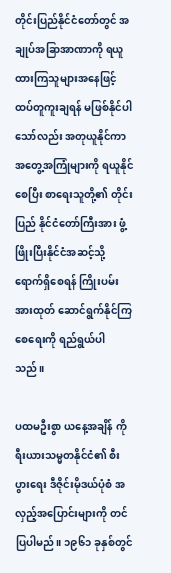တိုင်းပြည်နိုင်ငံတော်တွင် အချုပ်အခြာအာဏာကို ရယူထားကြသူများအနေဖြင့် ထပ်တူကူးချရန် မဖြစ်နိုင်ပါသော်လည်း အတုယူနိုင်ကာ အတွေ့အကြုံများကို ရယူနိုင်စေပြီး စာရေးသူတို့၏ တိုင်းပြည် နိုင်ငံတော်ကြီးအား ဖွံ့ဖြိုးပြီးနိုင်ငံအဆင့်သို့ ရောက်ရှိစေရန် ကြိုးပမ်းအားထုတ် ဆောင်ရွက်နိုင်ကြစေရေးကို ရည်ရွယ်ပါသည်။

ပထမဦးစွာ ယနေ့အချိန် ကိုရီးယားသမ္မတနိုင်ငံ၏ စီးပွားရေး ဒီဇိုင်းမိုဒယ်ပုံစံ အလှည့်အပြောင်းများကို တင်ပြပါမည်။ ၁၉၆၁ ခုနှစ်တွင်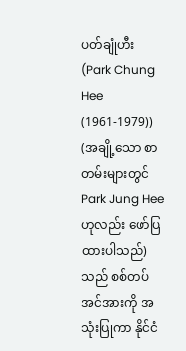ပတ်ချုံဟီး (Park Chung Hee (1961-1979)) (အချို့သော စာတမ်းများတွင် Park Jung Hee ဟုလည်း ဖော်ပြထားပါသည်) သည် စစ်တပ်အင်အားကို အသုံးပြုကာ နိုင်ငံ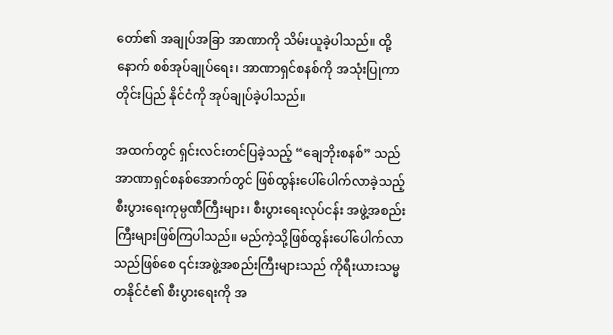တော်၏ အချုပ်အခြာ အာဏာကို သိမ်းယူခဲ့ပါသည်။ ထို့နောက် စစ်အုပ်ချုပ်ရေး၊ အာဏာရှင်စနစ်ကို အသုံးပြုကာ တိုင်းပြည် နိုင်ငံကို အုပ်ချုပ်ခဲ့ပါသည်။

အထက်တွင် ရှင်းလင်းတင်ပြခဲ့သည့် “ချေဘိုးစနစ်” သည် အာဏာရှင်စနစ်အောက်တွင် ဖြစ်ထွန်းပေါ်ပေါက်လာခဲ့သည့် စီးပွားရေးကုမ္ပဏီကြီးများ၊ စီးပွားရေးလုပ်ငန်း အဖွဲ့အစည်းကြီးများဖြစ်ကြပါသည်။ မည်ကဲ့သို့ဖြစ်ထွန်းပေါ်ပေါက်လာသည်ဖြစ်စေ ၎င်းအဖွဲ့အစည်းကြီးများသည် ကိုရီးယားသမ္မတနိုင်ငံ၏ စီးပွားရေးကို အ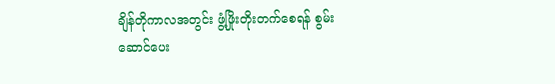ချိန်တိုကာလအတွင်း ဖွံ့ဖြိုးတိုးတက်စေရန် စွမ်းဆောင်ပေး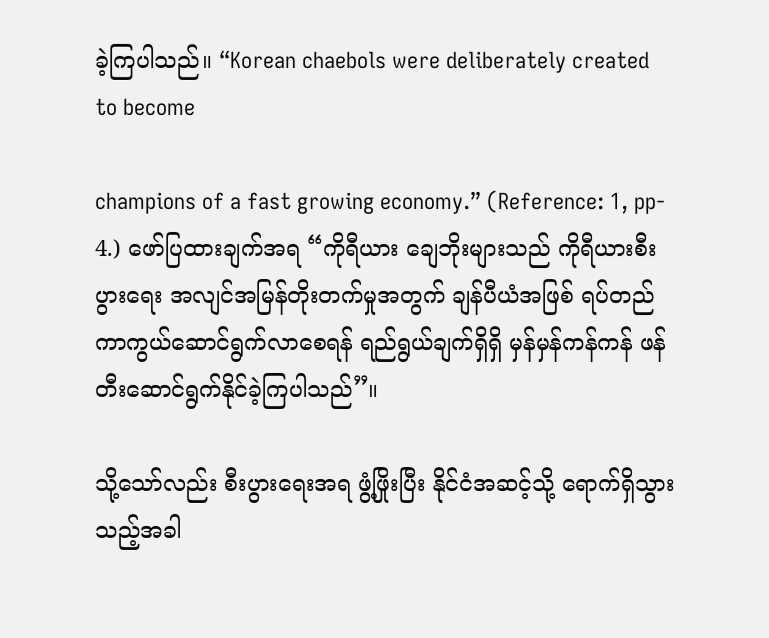ခဲ့ကြပါသည်။ “Korean chaebols were deliberately created to become

champions of a fast growing economy.” (Reference: 1, pp- 4.) ဖော်ပြထားချက်အရ “ကိုရီယား ချေဘိုးများသည် ကိုရီယားစီးပွားရေး အလျင်အမြန်တိုးတက်မှုအတွက် ချန်ပီယံအဖြစ် ရပ်တည်ကာကွယ်ဆောင်ရွက်လာစေရန် ရည်ရွယ်ချက်ရှိရှိ မှန်မှန်ကန်ကန် ဖန်တီးဆောင်ရွက်နိုင်ခဲ့ကြပါသည်”။

သို့သော်လည်း စီးပွားရေးအရ ဖွံ့ဖြိုးပြီး နိုင်ငံအဆင့်သို့ ရောက်ရှိသွားသည့်အခါ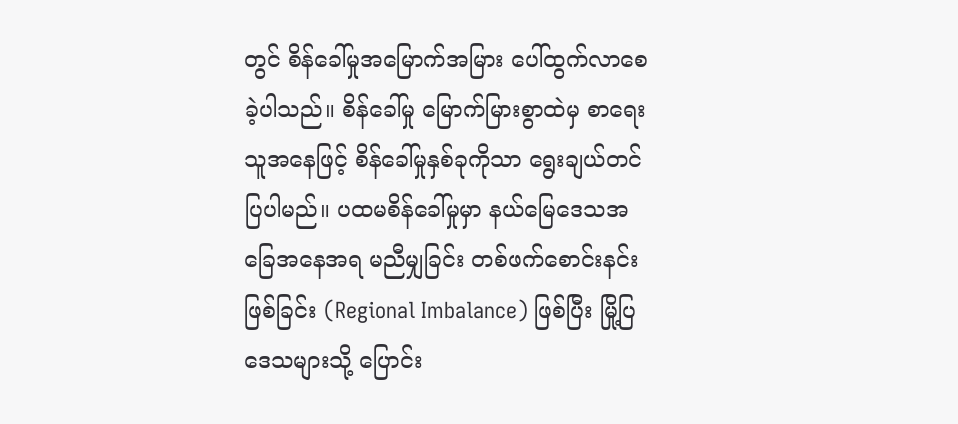တွင် စိန်ခေါ်မှုအမြောက်အမြား ပေါ်ထွက်လာစေခဲ့ပါသည်။ စိန်ခေါ်မှု မြောက်မြားစွာထဲမှ စာရေးသူအနေဖြင့် စိန်ခေါ်မှုနှစ်ခုကိုသာ ရွေးချယ်တင်ပြပါမည်။ ပထမစိန်ခေါ်မှုမှာ နယ်မြေဒေသအခြေအနေအရ မညီမျှခြင်း တစ်ဖက်စောင်းနင်းဖြစ်ခြင်း (Regional Imbalance) ဖြစ်ပြီး မြို့ပြဒေသများသို့ ပြောင်း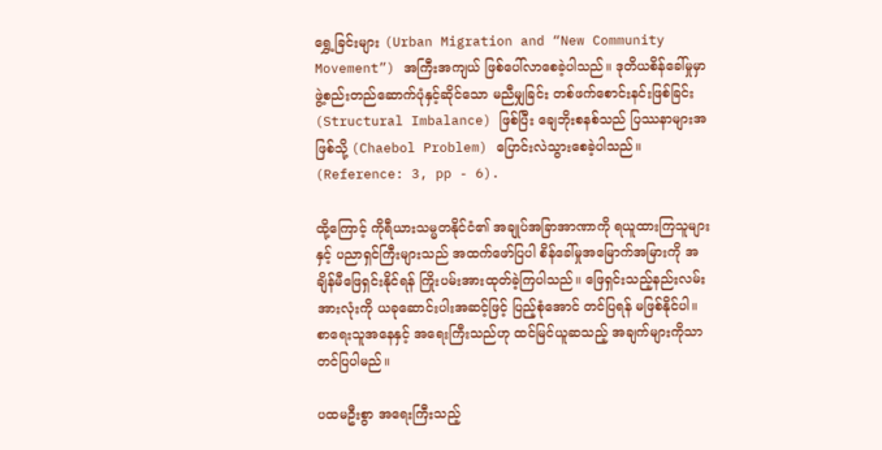ရွှေ့ခြင်းများ (Urban Migration and “New Community Movement”) အကြီးအကျယ် ဖြစ်ပေါ်လာစေခဲ့ပါသည်။ ဒုတိယစိန်ခေါ်မှုမှာ ဖွဲ့စည်းတည်ဆောက်ပုံနှင့်ဆိုင်သော မညီမျှခြင်း တစ်ဖက်စောင်းနင်းဖြစ်ခြင်း (Structural Imbalance) ဖြစ်ပြီး ချေဘိုးစနစ်သည် ပြဿနာများအဖြစ်သို့ (Chaebol Problem) ပြောင်းလဲသွားစေခဲ့ပါသည်။ (Reference: 3, pp - 6).

ထို့ကြောင့် ကိုရီယားသမ္မတနိုင်ငံ၏ အချုပ်အခြာအာဏာကို ရယူထားကြသူများနှင့် ပညာရှင်ကြီးများသည် အထက်ဖော်ပြပါ စိန်ခေါ်မှုအမြောက်အမြားကို အချိန်မီဖြေရှင်းနိုင်ရန် ကြိုးပမ်းအားထုတ်ခဲ့ကြပါသည်။ ဖြေရှင်းသည့်နည်းလမ်းအားလုံးကို ယခုဆောင်းပါးအဆင့်ဖြင့် ပြည့်စုံအောင် တင်ပြရန် မဖြစ်နိုင်ပါ။ စာရေးသူအနေနှင့် အရေးကြီးသည်ဟု ထင်မြင်ယူဆသည့် အချက်များကိုသာ တင်ပြပါမည်။

ပထမဦးစွာ အရေးကြီးသည့်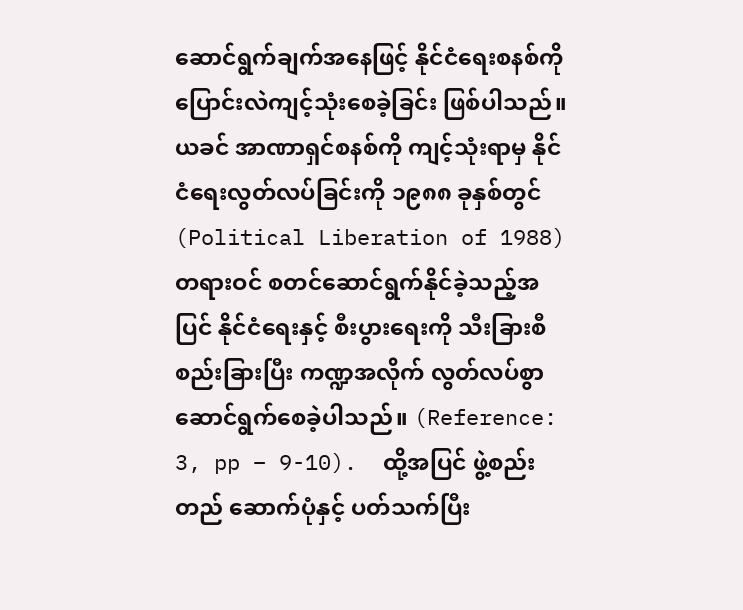ဆောင်ရွက်ချက်အနေဖြင့် နိုင်ငံရေးစနစ်ကို ပြောင်းလဲကျင့်သုံးစေခဲ့ခြင်း ဖြစ်ပါသည်။ ယခင် အာဏာရှင်စနစ်ကို ကျင့်သုံးရာမှ နိုင်ငံရေးလွတ်လပ်ခြင်းကို ၁၉၈၈ ခုနှစ်တွင် (Political Liberation of 1988) တရားဝင် စတင်ဆောင်ရွက်နိုင်ခဲ့သည့်အပြင် နိုင်ငံရေးနှင့် စီးပွားရေးကို သီးခြားစီစည်းခြားပြီး ကဏ္ဍအလိုက် လွတ်လပ်စွာ ဆောင်ရွက်စေခဲ့ပါသည်။ (Reference: 3, pp – 9-10).  ထို့အပြင် ဖွဲ့စည်းတည် ဆောက်ပုံနှင့် ပတ်သက်ပြီး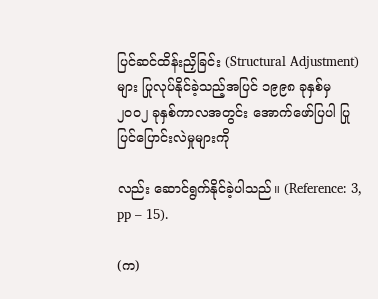ပြင်ဆင်ထိန်းညှိခြင်း (Structural Adjustment) များ ပြုလုပ်နိုင်ခဲ့သည့်အပြင် ၁၉၉၈ ခုနှစ်မှ ၂၀၀၂ ခုနှစ်ကာလအတွင်း အောက်ဖော်ပြပါ ပြုပြင်ပြောင်းလဲမှုများကို

လည်း ဆောင်ရွက်နိုင်ခဲ့ပါသည်။ (Reference: 3, pp – 15).

(က)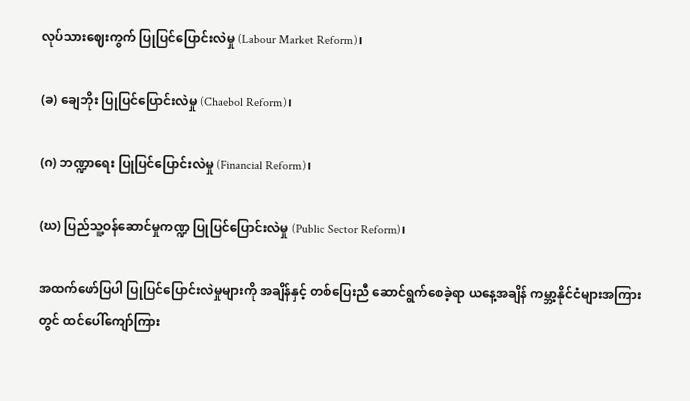လုပ်သားဈေးကွက် ပြုပြင်ပြောင်းလဲမှု (Labour Market Reform)၊

(ခ) ချေဘိုး ပြုပြင်ပြောင်းလဲမှု (Chaebol Reform)၊

(ဂ) ဘဏ္ဍာရေး ပြုပြင်ပြောင်းလဲမှု (Financial Reform)၊

(ဃ) ပြည်သူ့ဝန်ဆောင်မှုကဏ္ဍ ပြုပြင်ပြောင်းလဲမှု (Public Sector Reform)၊

အထက်ဖော်ပြပါ ပြုပြင်ပြောင်းလဲမှုများကို အချိန်နှင့် တစ်ပြေးညီ ဆောင်ရွက်စေခဲ့ရာ ယနေ့အချိန် ကမ္ဘာ့နိုင်ငံများအကြားတွင် ထင်ပေါ်ကျော်ကြား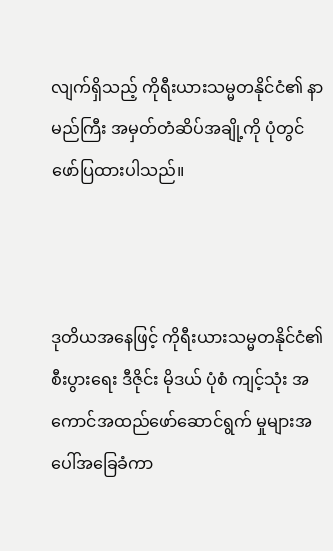လျက်ရှိသည့် ကိုရီးယားသမ္မတနိုင်ငံ၏ နာမည်ကြီး အမှတ်တံဆိပ်အချို့ကို ပုံတွင် ဖော်ပြထားပါသည်။



ဒုတိယအနေဖြင့် ကိုရီးယားသမ္မတနိုင်ငံ၏ စီးပွားရေး ဒီဇိုင်း မိုဒယ် ပုံစံ ကျင့်သုံး အကောင်အထည်ဖော်ဆောင်ရွက် မှုများအပေါ်အခြေခံကာ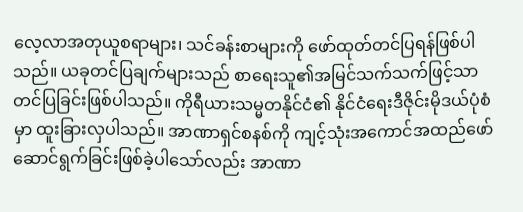လေ့လာအတုယူစရာများ၊ သင်ခန်းစာများကို ဖော်ထုတ်တင်ပြရန်ဖြစ်ပါသည်။ ယခုတင်ပြချက်များသည် စာရေးသူ၏အမြင်သက်သက်ဖြင့်သာတင်ပြခြင်းဖြစ်ပါသည်။ ကိုရီယားသမ္မတနိုင်ငံ၏ နိုင်ငံရေးဒီဇိုင်းမိုဒယ်ပုံစံမှာ ထူးခြားလှပါသည်။ အာဏာရှင်စနစ်ကို ကျင့်သုံးအကောင်အထည်ဖော်ဆောင်ရွက်ခြင်းဖြစ်ခဲ့ပါသော်လည်း အာဏာ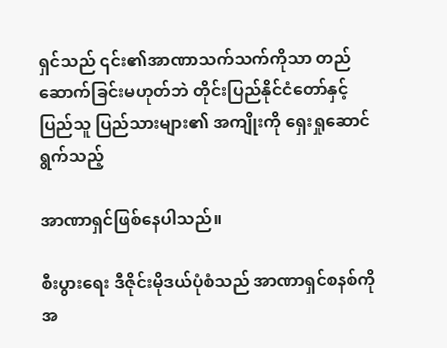ရှင်သည် ၎င်း၏အာဏာသက်သက်ကိုသာ တည်ဆောက်ခြင်းမဟုတ်ဘဲ တိုင်းပြည်နိုင်ငံတော်နှင့် ပြည်သူ ပြည်သားများ၏ အကျိုးကို ရှေးရှုဆောင်ရွက်သည့်

အာဏာရှင်ဖြစ်နေပါသည်။

စီးပွားရေး ဒီဇိုင်းမိုဒယ်ပုံစံသည် အာဏာရှင်စနစ်ကို အ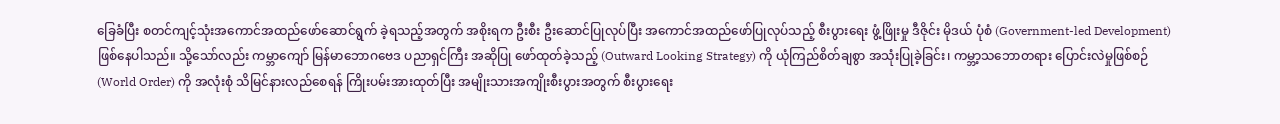ခြေခံပြီး စတင်ကျင့်သုံးအကောင်အထည်ဖော်ဆောင်ရွက် ခဲ့ရသည့်အတွက် အစိုးရက ဦးစီး ဦးဆောင်ပြုလုပ်ပြီး အကောင်အထည်ဖော်ပြုလုပ်သည့် စီးပွားရေး ဖွံ့ဖြိုးမှု ဒီဇိုင်း မိုဒယ် ပုံစံ (Government-led Development) ဖြစ်နေပါသည်။ သို့သော်လည်း ကမ္ဘာကျော် မြန်မာဘောဂဗေဒ ပညာရှင်ကြီး အဆိုပြု ဖော်ထုတ်ခဲ့သည့် (Outward Looking Strategy) ကို ယုံကြည်စိတ်ချစွာ အသုံးပြုခဲ့ခြင်း၊ ကမ္ဘာ့သဘောတရား ပြောင်းလဲမှုဖြစ်စဉ် (World Order) ကို အလုံးစုံ သိမြင်နားလည်စေရန် ကြိုးပမ်းအားထုတ်ပြီး အမျိုးသားအကျိုးစီးပွားအတွက် စီးပွားရေး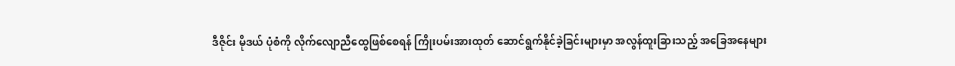ဒီဇိုင်း မိုဒယ် ပုံစံကို လိုက်လျောညီထွေဖြစ်စေရန် ကြိုးပမ်းအားထုတ် ဆောင်ရွက်နိုင်ခဲ့ခြင်းများမှာ အလွန်ထူးခြားသည့် အခြေအနေများ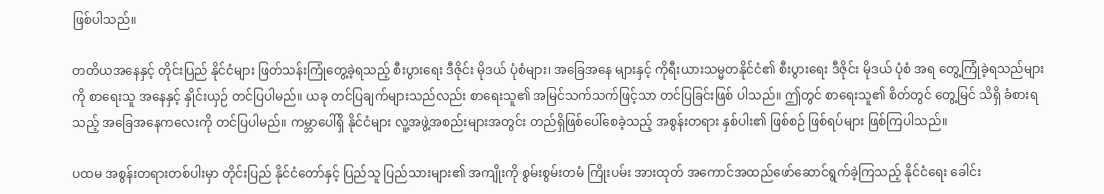ဖြစ်ပါသည်။

တတိယအနေနှင့် တိုင်းပြည် နိုင်ငံများ ဖြတ်သန်းကြုံတွေ့ခဲ့ရသည့် စီးပွားရေး ဒီဇိုင်း မိုဒယ် ပုံစံများ၊ အခြေအနေ များနှင့် ကိုရီးယားသမ္မတနိုင်ငံ၏ စီးပွားရေး ဒီဇိုင်း မိုဒယ် ပုံစံ အရ တွေ့ကြုံခဲ့ရသည်များကို စာရေးသူ အနေနှင့် နှိုင်းယှဉ် တင်ပြပါမည်။ ယခု တင်ပြချက်များသည်လည်း စာရေးသူ၏ အမြင်သက်သက်ဖြင့်သာ တင်ပြခြင်းဖြစ် ပါသည်။ ဤတွင် စာရေးသူ၏ စိတ်တွင် တွေ့မြင် သိရှိ ခံစားရသည့် အခြေအနေကလေးကို တင်ပြပါမည်။ ကမ္ဘာပေါ်ရှိ နိုင်ငံများ လူ့အဖွဲ့အစည်းများအတွင်း တည်ရှိဖြစ်ပေါ်စေခဲ့သည့် အစွန်းတရား နှစ်ပါး၏ ဖြစ်စဉ် ဖြစ်ရပ်များ ဖြစ်ကြပါသည်။

ပထမ အစွန်းတရားတစ်ပါးမှာ တိုင်းပြည် နိုင်ငံတော်နှင့် ပြည်သူ ပြည်သားများ၏ အကျိုးကို စွမ်းစွမ်းတမံ ကြိုးပမ်း အားထုတ် အကောင်အထည်ဖော်ဆောင်ရွက်ခဲ့ကြသည့် နိုင်ငံရေး ခေါင်း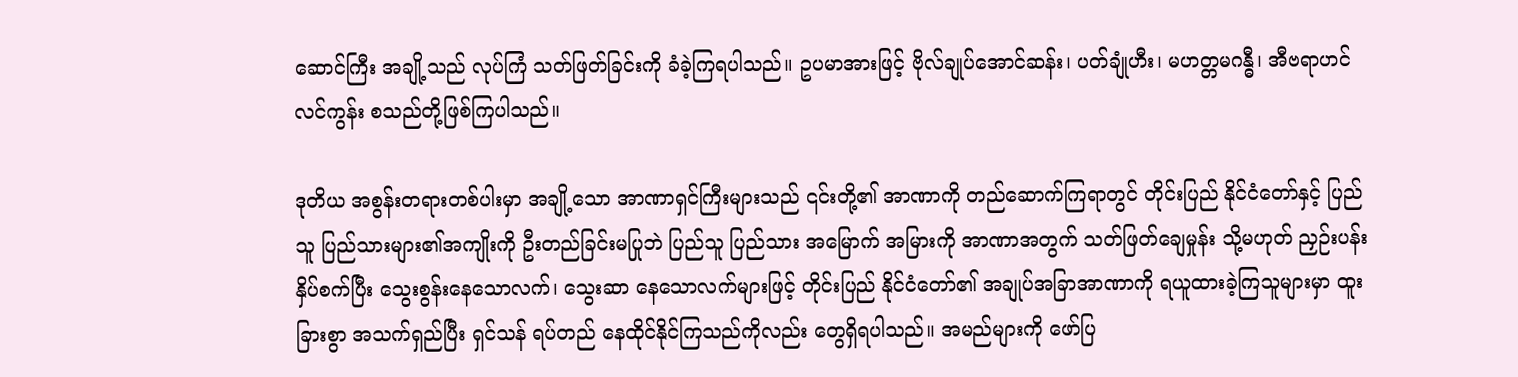ဆောင်ကြီး အချို့သည် လုပ်ကြံ သတ်ဖြတ်ခြင်းကို ခံခဲ့ကြရပါသည်။ ဥပမာအားဖြင့် ဗိုလ်ချုပ်အောင်ဆန်း၊ ပတ်ချုံဟီး၊ မဟတ္တမဂန္ဓီ၊ အီဗရာဟင် လင်ကွန်း စသည်တို့ဖြစ်ကြပါသည်။

ဒုတိယ အစွန်းတရားတစ်ပါးမှာ အချို့သော အာဏာရှင်ကြီးများသည် ၎င်းတို့၏ အာဏာကို တည်ဆောက်ကြရာတွင် တိုင်းပြည် နိုင်ငံတော်နှင့် ပြည်သူ ပြည်သားများ၏အကျိုးကို ဦးတည်ခြင်းမပြုဘဲ ပြည်သူ ပြည်သား အမြောက် အမြားကို အာဏာအတွက် သတ်ဖြတ်ချေမှုန်း သို့မဟုတ် ညှဉ်းပန်းနှိပ်စက်ပြီး သွေးစွန်းနေသောလက်၊ သွေးဆာ နေသောလက်များဖြင့် တိုင်းပြည် နိုင်ငံတော်၏ အချုပ်အခြာအာဏာကို ရယူထားခဲ့ကြသူများမှာ ထူးခြားစွာ အသက်ရှည်ပြီး ရှင်သန် ရပ်တည် နေထိုင်နိုင်ကြသည်ကိုလည်း တွေရှိရပါသည်။ အမည်များကို ဖော်ပြ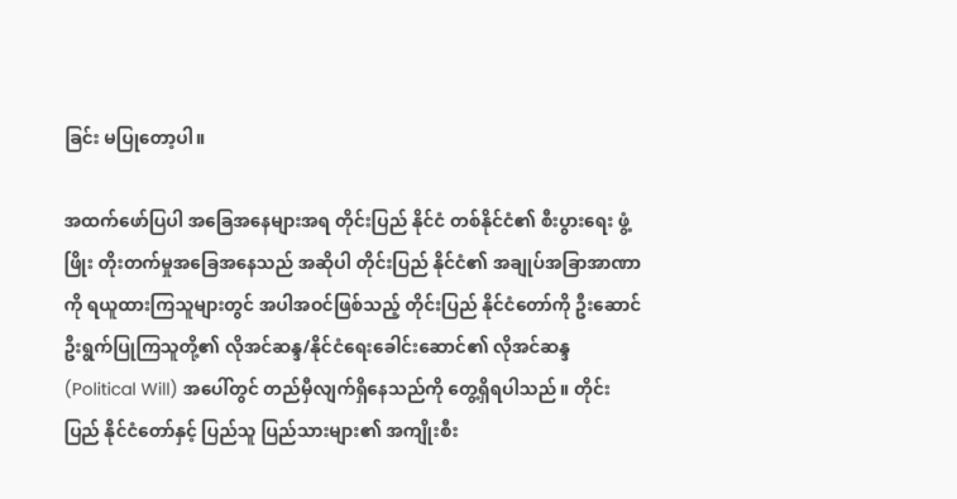ခြင်း မပြုတော့ပါ။

အထက်ဖော်ပြပါ အခြေအနေများအရ တိုင်းပြည် နိုင်ငံ တစ်နိုင်ငံ၏ စီးပွားရေး ဖွံ့ဖြိုး တိုးတက်မှုအခြေအနေသည် အဆိုပါ တိုင်းပြည် နိုင်ငံ၏ အချုပ်အခြာအာဏာကို ရယူထားကြသူများတွင် အပါအဝင်ဖြစ်သည့် တိုင်းပြည် နိုင်ငံတော်ကို ဦးဆောင်ဦးရွက်ပြုကြသူတို့၏ လိုအင်ဆန္ဒ/နိုင်ငံရေးခေါင်းဆောင်၏ လိုအင်ဆန္ဒ (Political Will) အပေါ်တွင် တည်မှီလျက်ရှိနေသည်ကို တွေ့ရှိရပါသည်။ တိုင်းပြည် နိုင်ငံတော်နှင့် ပြည်သူ ပြည်သားများ၏ အကျိုးစီး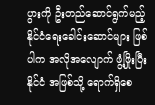ပွားကို ဦးတည်ဆောင်ရွက်မည့် နိုင်ငံရေးခေါင်းဆောင်များ ဖြစ်ပါက အလိုအလျောက် ဖွံ့ဖြိုးပြီးနိုင်ငံ အဖြစ်သို့ ရောက်ရှိစေ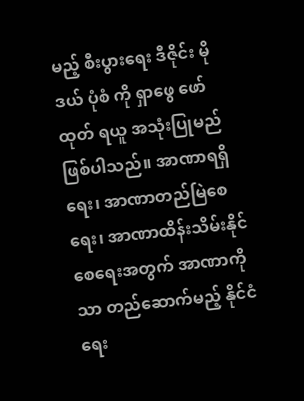မည့် စီးပွားရေး ဒီဇိုင်း မိုဒယ် ပုံစံ ကို ရှာဖွေ ဖော်ထုတ် ရယူ အသုံးပြုမည် ဖြစ်ပါသည်။ အာဏာရရှိရေး၊ အာဏာတည်မြဲစေရေး၊ အာဏာထိန်းသိမ်းနိုင်စေရေးအတွက် အာဏာကိုသာ တည်ဆောက်မည့် နိုင်ငံရေး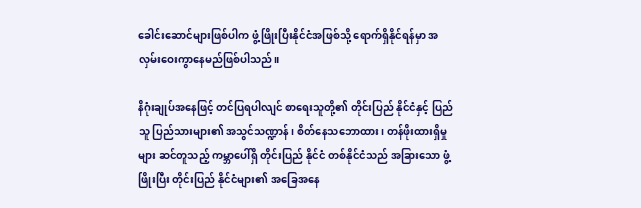ခေါင်းဆောင်များဖြစ်ပါက ဖွံ့ဖြိုးပြီးနိုင်ငံအဖြစ်သို့ ရောက်ရှိနိုင်ရန်မှာ အလှမ်းဝေးကွာနေမည်ဖြစ်ပါသည်။

နိဂုံးချုပ်အနေဖြင့် တင်ပြရပါလျင် စာရေးသူတို့၏ တိုင်းပြည် နိုင်ငံနှင့် ပြည်သူ ပြည်သားများ၏ အသွင်သဏ္ဍာန်၊ စိတ်နေသဘောထား၊ တန်ဖိုးထားရှိမှုများ ဆင်တူသည့် ကမ္ဘာပေါ်ရှိ တိုင်းပြည် နိုင်ငံ တစ်နိုင်ငံသည် အခြားသော ဖွံ့ဖြိုးပြီး တိုင်းပြည် နိုင်ငံများ၏ အခြေအနေ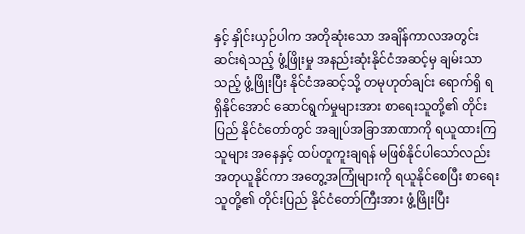နှင့် နှိုင်းယှဉ်ပါက အတိုဆုံးသော အချိန်ကာလအတွင်း ဆင်းရဲသည့် ဖွံ့ဖြိုးမှု အနည်းဆုံးနိုင်ငံအဆင့်မှ ချမ်းသာသည့် ဖွံ့ဖြိုးပြီး နိုင်ငံအဆင့်သို့ တမုဟုတ်ချင်း ရောက်ရှိ ရရှိနိုင်အောင် ဆောင်ရွက်မှုများအား စာရေးသူတို့၏ တိုင်းပြည် နိုင်ငံတော်တွင် အချုပ်အခြာအာဏာကို ရယူထားကြသူများ အနေနှင့် ထပ်တူကူးချရန် မဖြစ်နိုင်ပါသော်လည်း အတုယူနိုင်ကာ အတွေ့အကြုံများကို ရယူနိုင်စေပြီး စာရေးသူတို့၏ တိုင်းပြည် နိုင်ငံတော်ကြီးအား ဖွံ့ဖြိုးပြီး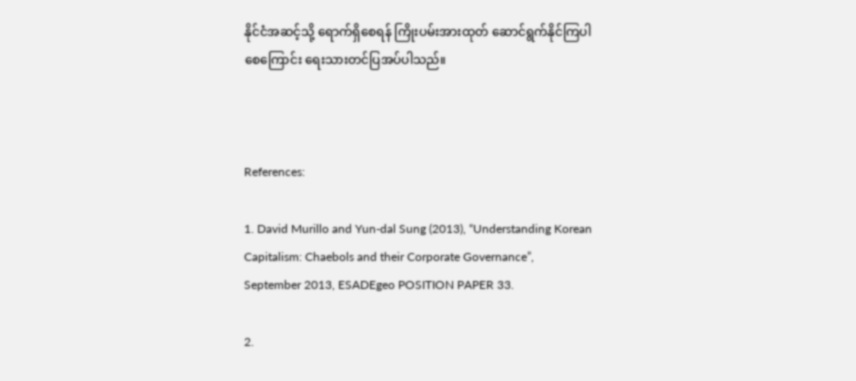နိုင်ငံအဆင့်သို့ ရောက်ရှိစေရန် ကြိုးပမ်းအားထုတ် ဆောင်ရွက်နိုင်ကြပါစေကြောင်း ရေးသားတင်ပြအပ်ပါသည်။



References:

1. David Murillo and Yun-dal Sung (2013), “Understanding Korean Capitalism: Chaebols and their Corporate Governance”, September 2013, ESADEgeo POSITION PAPER 33.

2.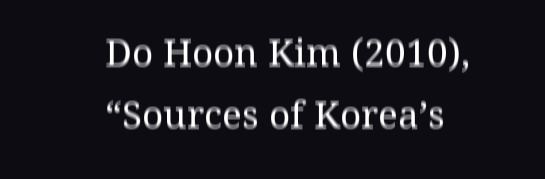Do Hoon Kim (2010), “Sources of Korea’s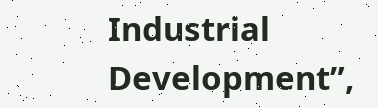Industrial Development”,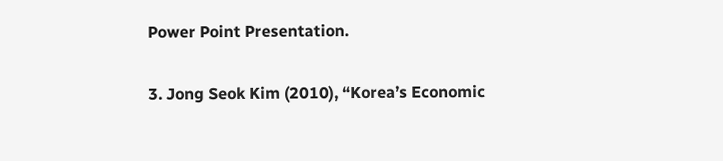Power Point Presentation.

3. Jong Seok Kim (2010), “Korea’s Economic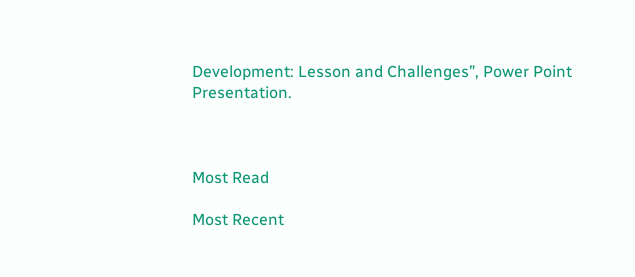Development: Lesson and Challenges”, Power Point Presentation.



Most Read

Most Recent